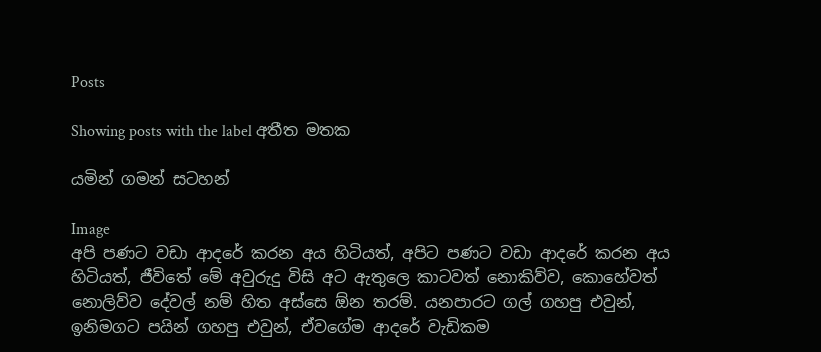Posts

Showing posts with the label අතීත මතක

යමින් ගමන් සටහන්

Image
අපි පණට වඩා ආදරේ කරන අය හිටියත්, අපිට පණට වඩා ආදරේ කරන අය හිටියත්, ජීවිතේ මේ අවුරුදු විසි අට ඇතුලෙ කාටවත් නොකිව්ව, කොහේවත් නොලිව්ව දේවල් නම් හිත අස්සෙ ඕන තරම්. යනපාරට ගල් ගහපු එවුන්, ඉනිමගට පයින් ගහපු එවුන්, ඒවගේම ආදරේ වැඩිකම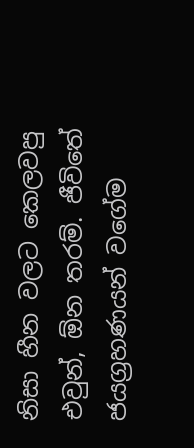නිසා හීන වලට කෙලවපු එවුන්, ඕන තරම්. ජීවිතේ ජයග්‍රහණයන් වගේම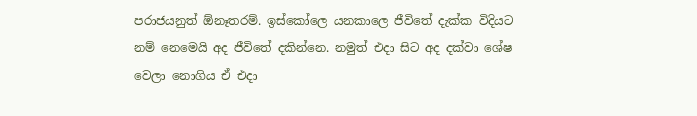පරාජයනුත් ඕනෑතරම්. ඉස්කෝලෙ යනකාලෙ ජීවිතේ දැක්ක විදියට නම් නෙමෙයි අද ජීවිතේ දකින්නෙ. නමුත් එදා සිට අද දක්වා ශේෂ වෙලා නොගිය ඒ එදා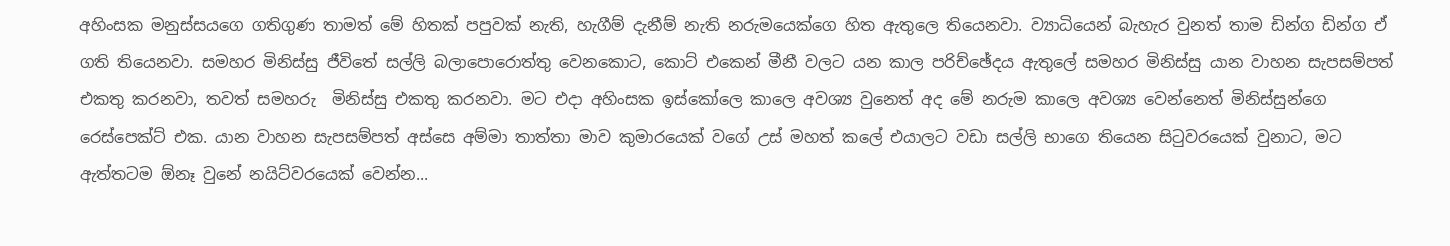අහිංසක මනුස්සයගෙ ගතිගුණ තාමත් මේ හිතක් පපුවක් නැති, හැගීම් දැනීම් නැති නරුමයෙක්ගෙ හිත ඇතුලෙ තියෙනවා. ව්‍යාධියෙන් බැහැර වුනත් තාම ඩින්ග ඩින්ග ඒ ගති තියෙනවා. සමහර මිනිස්සු ජීවිතේ සල්ලි බලාපොරොත්තු වෙනකොට, කොට් එකෙන් මීනී වලට යන කාල පරිච්ඡේදය ඇතුලේ සමහර මිනිස්සු යාන වාහන සැපසම්පත් එකතු කරනවා, තවත් සමහරු  මිනිස්සු එකතු කරනවා. මට එදා අහිංසක ඉස්කෝලෙ කාලෙ අවශ්‍ය වුනෙත් අද මේ නරුම කාලෙ අවශ්‍ය වෙන්නෙත් මිනිස්සුන්ගෙ රෙස්පෙක්ට් එක. යාන වාහන සැපසම්පත් අස්සෙ අම්මා තාත්තා මාව කුමාරයෙක් වගේ උස් මහත් කලේ එයාලට වඩා සල්ලි භාගෙ තියෙන සිටුවරයෙක් වුනාට, මට ඇත්තටම ඕනෑ වුනේ නයිට්වරයෙක් වෙන්න...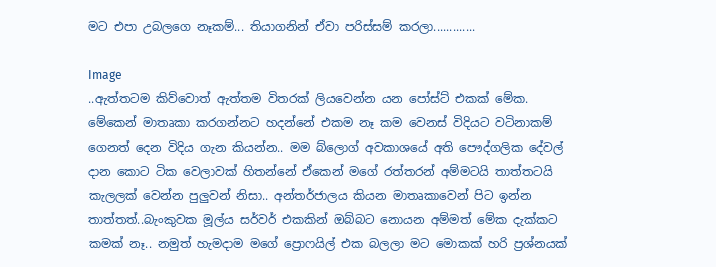මට එපා උබලගෙ නෑකම්... තියාගනින් ඒවා පරිස්සම් කරලා.............

Image
..ඇත්තටම කිව්වොත් ඇත්තම විතරක් ලියවෙන්න යන පෝස්ට් එකක් මේක. මේකෙන් මාතෘකා කරගන්නට හදන්නේ එකම නෑ කම වෙනස් විදියට වටිනාකම් ගෙනත් දෙන විදිය ගැන කියන්න.. මම බ්ලොග් අවකාශයේ අති පෞද්ගලික දේවල් දාන කොට ටික වෙලාවක් හිතන්නේ ඒකෙන් මගේ රත්තරන් අම්මටයි තාත්තටයි කැලලක් වෙන්න පුලුවන් නිසා.. අන්තර්ජාලය කියන මාතෘකාවෙන් පිට ඉන්න තාත්තත්..බැංකුවක මූල්ය සර්වර් එකකින් ඔබ්බට නොයන අම්මත් මේක දැක්කට කමක් නෑ.. නමුත් හැමදාම මගේ ප්‍රොෆයිල් එක බලලා මට මොකක් හරි ප්‍රශ්නයක්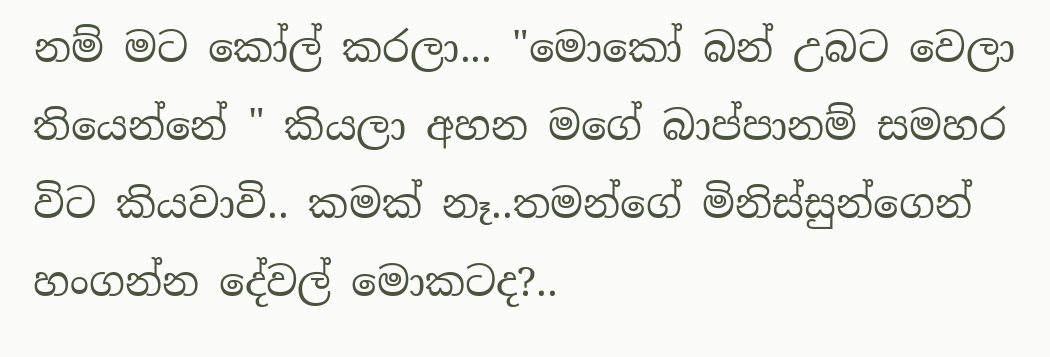නම් මට කෝල් කරලා... "මොකෝ බන් උබට වෙලා තියෙන්නේ " කියලා අහන මගේ බාප්පානම් සමහර විට කියවාවි.. කමක් නෑ..තමන්ගේ මිනිස්සුන්ගෙන් හංගන්න දේවල් මොකටද?..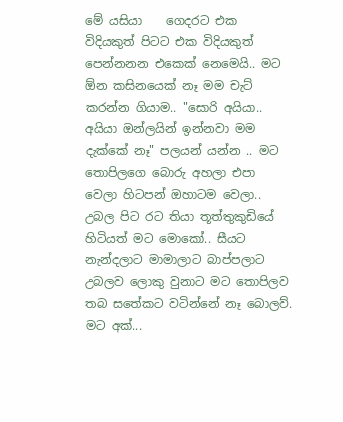මේ යසියා    ගෙදරට එක විදියකුත් පිටට එක විදියකුත් පෙන්නනන එකෙක් නෙමෙයි.. මට ඕන කසිනයෙක් නෑ මම චැට් කරන්න ගියාම.. "සොරි අයියා.. අයියා ඔන්ලයින් ඉන්නවා මම දැක්කේ නෑ" පලයන් යන්න .. මට තොපිලගෙ බොරු අහලා එපා වෙලා හිටපන් ඔහාටම වෙලා.. උබල පිට රට තියා තූත්තුකුඩියේ හිටියත් මට මොකෝ.. සීයට නැන්දලාට මාමාලාට බාප්පලාට උබලව ලොකු වුනාට මට තොපිලව තබ සතේකට වටින්නේ නෑ බොලව්. මට අක්...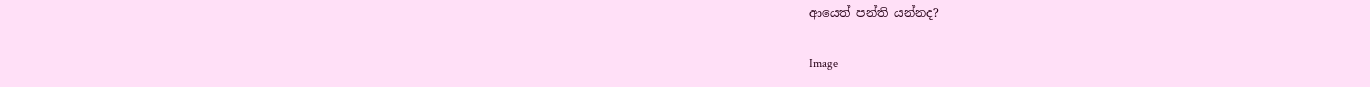ආයෙත් පන්ති යන්නද?

Image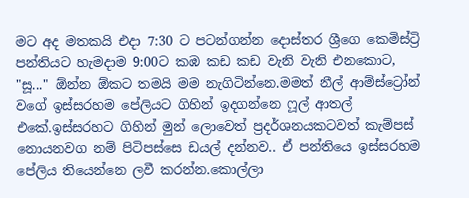මට අද මතකයි එදා 7:30 ට පටන්ගන්න දොස්තර ශ්‍රීගෙ කෙමිස්ට්‍රි පන්තියට හැමදාම 9:00ට කඹ කඩ කඩ වැනි වැනි එනකොට, "සූ..." ඕන්න ඕකට තමයි මම නැගිටින්නෙ.මමත් නීල් ආම්ස්ට්‍රෝන් වගේ ඉස්සරහම පේලියට ගිහින් ඉදගන්නෙ ෆූල් ආතල් එකේ.ඉස්සරහට ගිහින් මුන් ලොවෙත් ප්‍රදර්ශනයකටවත් කැම්පස් නොයනවග නම් පිටිපස්සෙ ඩයල් දන්නව.. ඒ පන්තියෙ ඉස්සරහම පේලිය තියෙන්නෙ ලවී කරන්න.කොල්ලා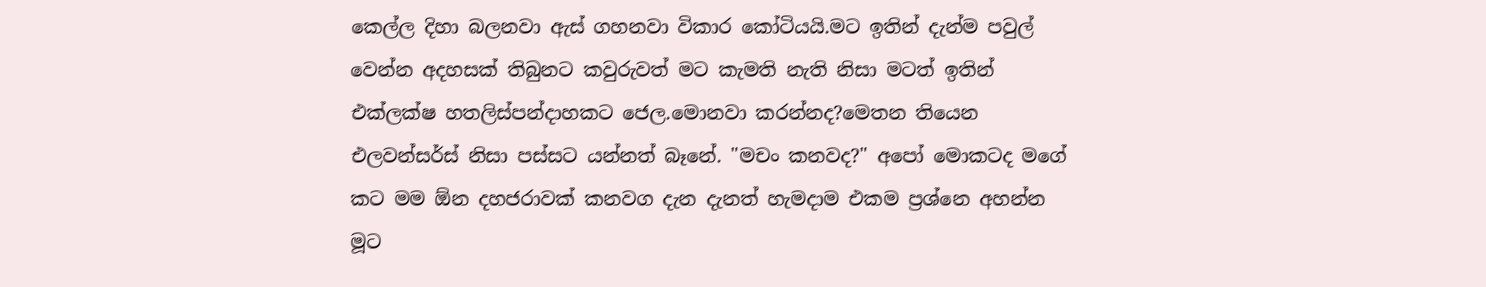කෙල්ල දිහා බලනවා ඇස් ගහනවා විකාර කෝටියයි.මට ඉතින් දැන්ම පවුල් වෙන්න අදහසක් තිබුනට කවුරුවත් මට කැමති නැති නිසා මටත් ඉතින් එක්ලක්ෂ හතලිස්පන්දාහකට ජෙල.මොනවා කරන්නද?මෙතන තියෙන එලවන්සර්ස් නිසා පස්සට යන්නත් බෑනේ. "මචං කනවද?" අපෝ මොකටද මගේ කට මම ඕන දහජරාවක් කනවග දැන දැනත් හැමදාම එකම ප්‍රශ්නෙ අහන්න මූට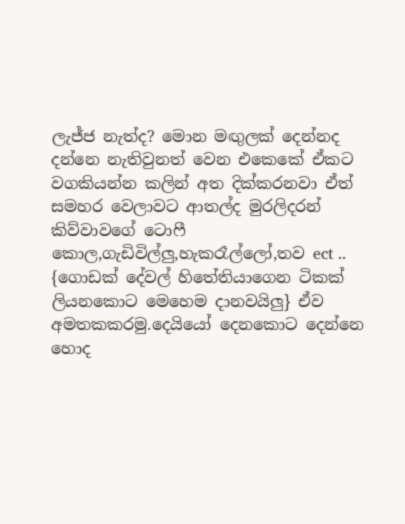ලැජ්ජ නැත්ද? මොන මඟුලක් දෙන්නද දන්නෙ නැතිවුනත් වෙන එකෙකේ ඒකට වගකියන්න කලින් අත දික්කරනවා ඒත් සමහර වෙලාවට ආතල්ද මුරලිදරන් කිව්වාවගේ ටොෆී කොල,ගැඩිවිල්ලු,හැකරෑල්ලෝ,තව ect .. {ගොඩක් දේවල් හිතේතියාගෙන ටිකක් ලියනකොට මෙහෙම දානවයිලු} ඒව අමතකකරමු.දෙයියෝ දෙනකොට දෙන්නෙ හොද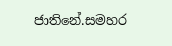ජාතිනේ.සමහර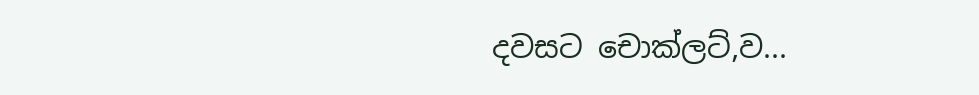දවසට චොක්ලට්,ව...